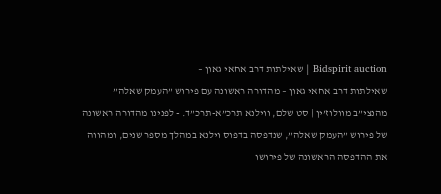Bidspirit auction | שאילתות דרב אחאי גאון –
שאילתות דרב אחאי גאון – מהדורה ראשונה עם פירוש ”העמק שאלה” מהנצי”ב מוולוז’ין | סט שלם, ווילנא תרכ”א-תרכ”ד. - לפנינו מהדורה ראשונה של פירוש ”העמק שאלה”, שנדפסה בדפוס וילנא במהלך מספר שנים, ומהווה את ההדפסה הראשונה של פירושו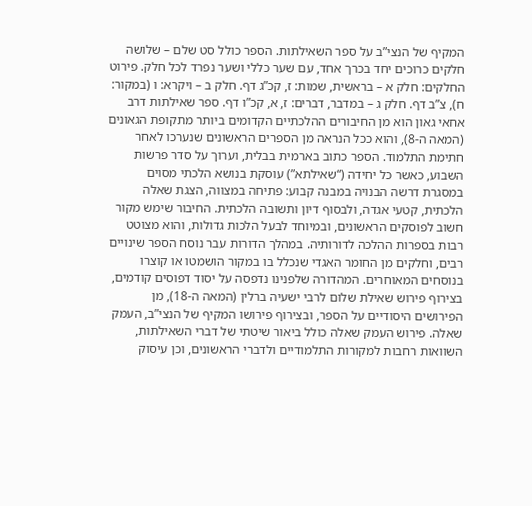המקיף של הנצי”ב על ספר השאילתות. הספר כולל סט שלם – שלושה חלקים כרוכים יחד בכרך אחד, עם שער כללי ושער נפרד לכל חלק. פירוט החלקים: חלק א – בראשית, שמות: ז, קכ”ג דף. חלק ב – ויקרא: ו (במקור: ח), צ”ב דף. חלק ג – במדבר, דברים: ז, א, קכ”ו דף. ספר שאילתות דרב אחאי גאון הוא מן החיבורים ההלכתיים הקדומים ביותר מתקופת הגאונים (המאה ה-8), והוא ככל הנראה מן הספרים הראשונים שנערכו לאחר חתימת התלמוד. הספר כתוב בארמית בבלית, וערוך על סדר פרשות השבוע, כאשר כל יחידה (“שאילתא”) עוסקת בנושא הלכתי מסוים במסגרת דרשה הבנויה במבנה קבוע: פתיחה במצווה, הצגת שאלה הלכתית, קטעי אגדה, ולבסוף דיון ותשובה הלכתית. החיבור שימש מקור חשוב לפוסקים הראשונים, ובמיוחד לבעל הלכות גדולות, והוא מצוטט רבות בספרות ההלכה לדורותיה. במהלך הדורות עבר נוסח הספר שינויים רבים, וחלקים מן החומר האגדי שנכלל בו במקור הושמטו או קוצרו בנוסחים המאוחרים. המהדורה שלפנינו נדפסה על יסוד דפוסים קודמים, בצירוף פירוש שאילת שלום לרבי ישעיה ברלין (המאה ה-18), מן הפירושים היסודיים על הספר, ובצירוף פירושו המקיף של הנצי”ב, העמק שאלה. פירוש העמק שאלה כולל ביאור שיטתי של דברי השאילתות, השוואות רחבות למקורות התלמודיים ולדברי הראשונים, וכן עיסוק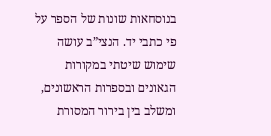בנוסחאות שונות של הספר על פי כתבי יד. הנצי”ב עושה שימוש שיטתי במקורות הגאונים ובספרות הראשונים, ומשלב בין בירור המסורת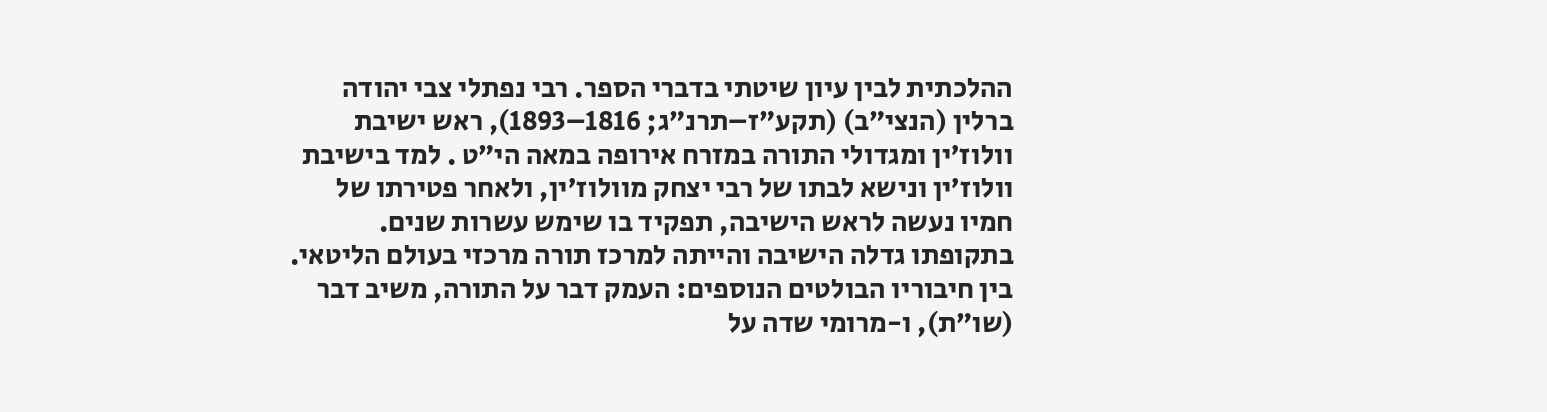ההלכתית לבין עיון שיטתי בדברי הספר. רבי נפתלי צבי יהודה ברלין (הנצי”ב) (תקע”ז–תרנ”ג; 1816–1893), ראש ישיבת וולוז’ין ומגדולי התורה במזרח אירופה במאה הי”ט . למד בישיבת וולוז’ין ונישא לבתו של רבי יצחק מוולוז’ין, ולאחר פטירתו של חמיו נעשה לראש הישיבה, תפקיד בו שימש עשרות שנים. בתקופתו גדלה הישיבה והייתה למרכז תורה מרכזי בעולם הליטאי. בין חיבוריו הבולטים הנוספים: העמק דבר על התורה, משיב דבר (שו”ת), ו-מרומי שדה על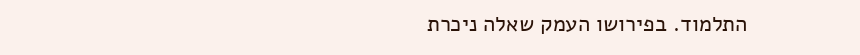התלמוד. בפירושו העמק שאלה ניכרת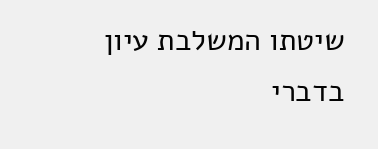שיטתו המשלבת עיון בדברי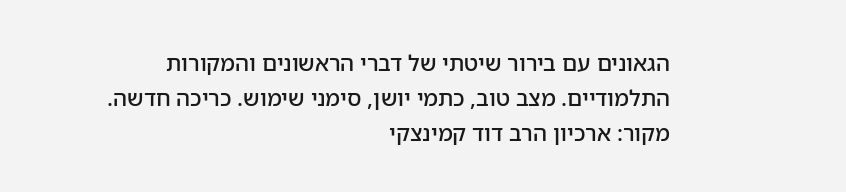הגאונים עם בירור שיטתי של דברי הראשונים והמקורות התלמודיים. מצב טוב, כתמי יושן, סימני שימוש. כריכה חדשה. מקור: ארכיון הרב דוד קמינצקי